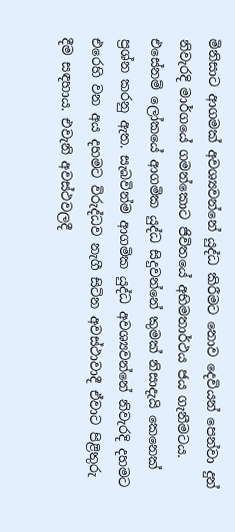මිනිසාට ආගමක් අවශ්‍යවන්නේ යුද්ධ කිරීමට නොව දෙවියන් පෙන්වා දුන් නිවැරදි මාර්ගයේ ගමන්කොට ජිවිතයේ අභිමතාර්ථය ජය ගැනීමටය. එසේනම් ලෝකයේ ආගමික යුද්ධ සිදුවන්නේ කුමක් නිසාදැයි කෙනෙක් ප්‍රශ්න කරනු ඇත. සැබවින්ම ආගමික යුද්ධ අවශ්‍යවන්නේ නිවැරදි දහමට එරෙහි වන අය දහමට විරුද්ධව නැගී සිටින අවස්ථාවාදී ඒවාට පිළිතුරු දීම සඳහාය. එවැනි අවස්ථවලදී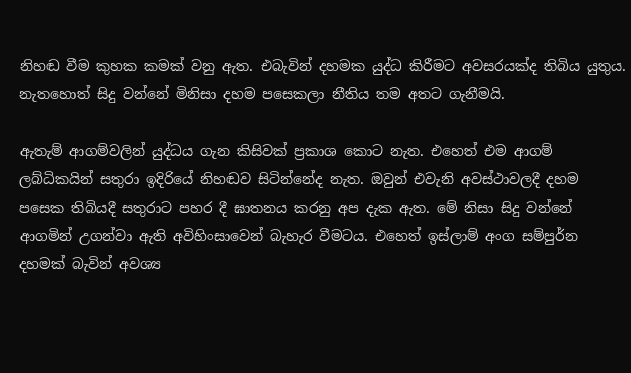නිහඬ වීම කුහක කමක් වනු ඇත. එබැවින් දහමක යුද්ධ කිරීමට අවසරයක්ද තිබිය යුතුය. නැතහොත් සිදු වන්නේ මිනිසා දහම පසෙකලා නීතිය තම අතට ගැනීමයි.

ඇතැම් ආගම්වලින් යුද්ධය ගැන කිසිවක් ප්‍රකාශ කොට නැත. එහෙත් එම ආගම් ලබ්ධිකයින් සතුරා ඉදිරියේ නිහඬව සිටින්නේද නැත. ඔවුන් එවැනි අවස්ථාවලදී දහම පසෙක තිබියදී සතුරාට පහර දී ඝාතනය කරනු අප දැක ඇත. මේ නිසා සිදු වන්නේ ආගමින් උගන්වා ඇති අවිහිංසාවෙන් බැහැර වීමටය. එහෙත් ඉස්ලාම් අංග සම්පුර්න දහමක් බැවින් අවශ්‍ය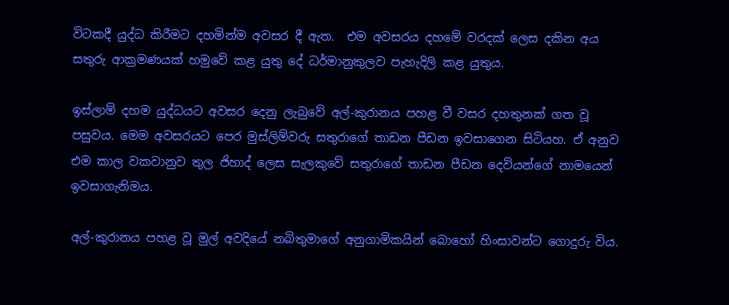විටකදී යුද්ධ කිරීමට දහමින්ම අවසර දී ඇත.  එම අවසරය දහමේ වරදක් ලෙස දකින අය සතුරු ආක්‍රමණයක් හමුවේ කළ යුතු දේ ධර්මානුකුලව පැහැදිලි කළ යුතුය.

ඉස්ලාම් දහම යුද්ධයට අවසර දෙනු ලැබුවේ අල්-කුරානය පහළ වී වසර දහතුනක් ගත වූ පසුවය. මෙම අවසරයට පෙර මුස්ලිම්වරු සතුරාගේ තාඩන පීඩන ඉවසාගෙන සිටියහ. ඒ අනුව එම කාල වකවානුව තුල ජිහාද් ලෙස සැලකුවේ සතුරාගේ තාඩන පීඩන දෙවියන්ගේ නාමයෙන් ඉවසාගැනිමය.

අල්-කුරානය පහළ වූ මුල් අවදියේ නබිතුමාගේ අනුගාමිකයින් බොහෝ හිංසාවන්ට ගොදුරු විය.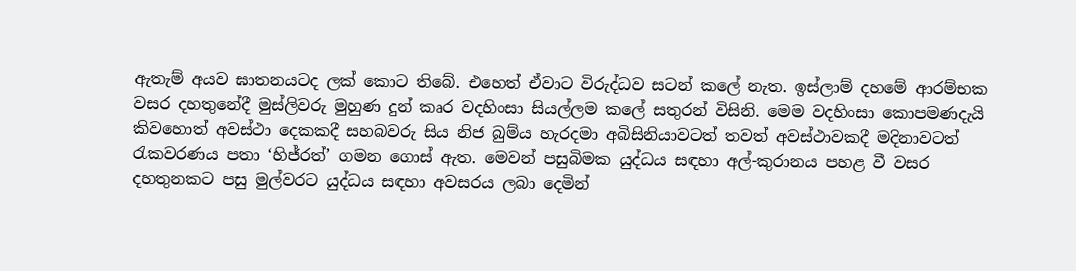ඇතැම් අයව ඝාතනයටද ලක් කොට තිබේ. එහෙත් ඒවාට විරුද්ධව සටන් කලේ නැත. ඉස්ලාම් දහමේ ආරම්භක වසර දහතුනේදී මුස්ලිවරු මුහුණ දුන් කෘර වදහිංසා සියල්ලම කලේ සතුරන් විසිනි. මෙම වදහිංසා කොපමණදැයි කිවහොත් අවස්ථා දෙකකදී සහබවරු සිය නිජ බුම්ය හැරදමා අබිසිනියාවටත් තවත් අවස්ථාවකදී මදිනාවටත් රැකවරණය පතා ‘හිජ්රත්’ ගමන ගොස් ඇත. මෙවන් පසුබිමක යුද්ධය සඳහා අල්-කුරානය පහළ වී වසර දහතුනකට පසු මුල්වරට යුද්ධය සඳහා අවසරය ලබා දෙමින්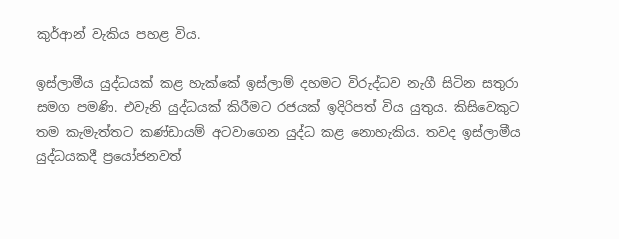කුර්ආන් වැකිය පහළ විය.

ඉස්ලාමීය යුද්ධයක් කළ හැක්කේ ඉස්ලාම් දහමට විරුද්ධව නැගී සිටින සතුරා සමග පමණි. එවැනි යුද්ධයක් කිරීමට රජයක් ඉදිරිපත් විය යුතුය. කිසිවෙකුට තම කැමැත්තට කණ්ඩායම් අටවාගෙන යුද්ධ කළ නොහැකිය. තවද ඉස්ලාමීය යුද්ධයකදී ප්‍රයෝජනවත්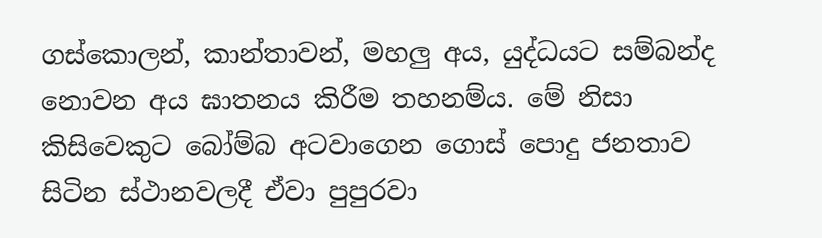ගස්කොලන්, කාන්තාවන්, මහලු අය, යුද්ධයට සම්බන්ද නොවන අය ඝාතනය කිරීම තහනම්ය. මේ නිසා කිසිවෙකුට බෝම්බ අටවාගෙන ගොස් පොදු ජනතාව සිටින ස්ථානවලදී ඒවා පුපුරවා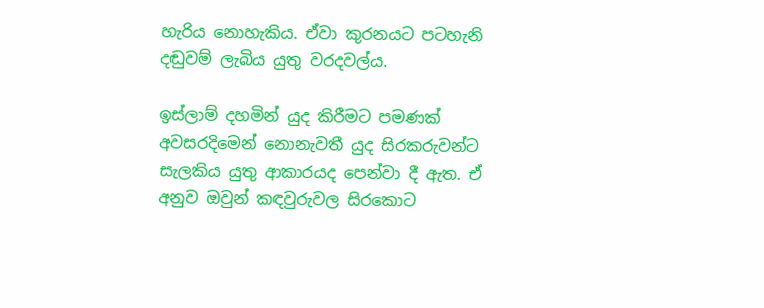හැරිය නොහැකිය. ඒවා කුරනයට පටහැනි දඬුවම් ලැබිය යුතු වරදවල්ය.

ඉස්ලාම් දහමින් යුද කිරීමට පමණක් අවසරදිමෙන් නොනැවතී යුද සිරකරුවන්ට සැලකිය යුතු ආකාරයද පෙන්වා දී ඇත. ඒ අනුව ඔවුන් කඳවුරුවල සිරකොට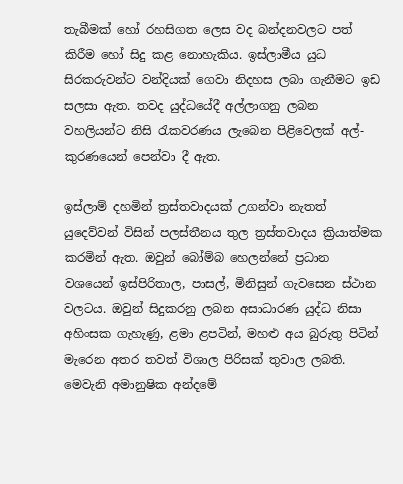තැබීමක් හෝ රහසිගත ලෙස වද බන්දනවලට පත් කිරීම හෝ සිදු කළ නොහැකිය. ඉස්ලාමීය යුධ සිරකරුවන්ට වන්දියක් ගෙවා නිදහස ලබා ගැනීමට ඉඩ සලසා ඇත. තවද යුද්ධයේදී අල්ලාගනු ලබන වහලියන්ට නිසි රැකවරණය ලැබෙන පිළිවෙලක් අල්-කුරණයෙන් පෙන්වා දී ඇත.

ඉස්ලාම් දහමින් ත්‍රස්තවාදයක් උගන්වා නැතත් යුදෙව්වන් විසින් පලස්තීනය තුල ත්‍රස්තවාදය ක්‍රියාත්මක කරමින් ඇත. ඔවුන් බෝම්බ හෙලන්නේ ප්‍රධාන වශයෙන් ඉස්පිරිතාල, පාසල්, මිනිසුන් ගැවසෙන ස්ථාන වලටය. ඔවුන් සිදුකරනු ලබන අසාධාරණ යුද්ධ නිසා අහිංසක ගැහැණු, ළමා ළපටින්, මහළු අය බුරුතු පිටින් මැරෙන අතර තවත් විශාල පිරිසක් තුවාල ලබති. මෙවැනි අමානුෂික අන්දමේ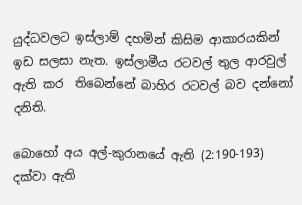යුද්ධවලට ඉස්ලාම් දහමින් කිසිම ආකාරයකින් ඉඩ සලසා නැත. ඉස්ලාමීය රටවල් තුල ආරවුල් ඇති කර  තිබෙන්නේ බාහිර රටවල් බව දන්නෝ දනිති.

බොහෝ අය අල්-කුරානයේ ඇති (2:190-193) දක්වා ඇති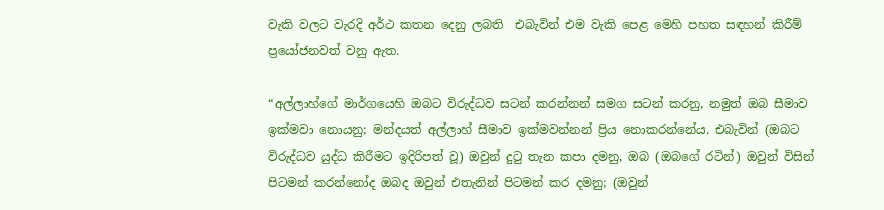වැකි වලට වැරදි අර්ථ කතන දෙනු ලබති  එබැවින් එම වැකි පෙළ මෙහි පහත සඳහන් කිරීම් ප්‍රයෝජනවත් වනු ඇත.

“අල්ලාහ්ගේ මාර්ගයෙහි ඔබට විරුද්ධව සටන් කරන්නන් සමග සටන් කරනු, නමුත් ඔබ සීමාව ඉක්මවා නොයනු; මන්දයත් අල්ලාහ් සීමාව ඉක්මවන්නන් ප්‍රිය නොකරන්නේය. එබැවින් (ඔබට විරුද්ධව යුද්ධ කිරීමට ඉදිරිපත් වූ) ඔවුන් දුටු තැන කපා දමනු, ඔබ (ඔබගේ රටින්) ඔවුන් විසින් පිටමන් කරන්නෝද ඔබද ඔවුන් එතැනින් පිටමන් කර දමනු; (ඔවුන්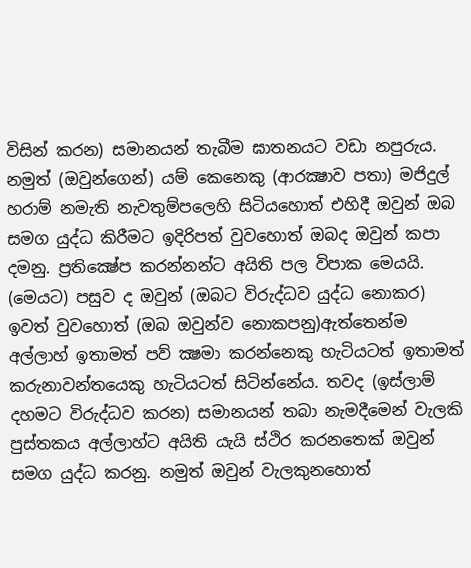විසින් කරන) සමානයන් තැබීම ඝාතනයට වඩා නපුරුය. නමුත් (ඔවුන්ගෙන්) යම් කෙනෙකු (ආරක්‍ෂාව පතා) මජිදුල් හරාම් නමැති නැවතුම්පලෙහි සිටියහොත් එහිදී ඔවුන් ඔබ සමග යුද්ධ කිරීමට ඉදිරිපත් වුවහොත් ඔබද ඔවුන් කපා දමනු. ප්‍රතික්‍ෂේප කරන්නන්ට අයිති පල විපාක මෙයයි. (මෙයට) පසුව ද ඔවුන් (ඔබට විරුද්ධව යුද්ධ නොකර) ඉවත් වුවහොත් (ඔබ ඔවුන්ව නොකපනු)ඇත්තෙන්ම අල්ලාහ් ඉතාමත් පව් ක්‍ෂමා කරන්නෙකු හැටියටත් ඉතාමත් කරුනාවන්තයෙකු හැටියටත් සිටින්නේය. තවද (ඉස්ලාම් දහමට විරුද්ධව කරන) සමානයන් තබා නැමදීමෙන් වැලකි පුස්තකය අල්ලාහ්ට අයිති යැයි ස්ථිර කරනතෙක් ඔවුන් සමග යුද්ධ කරනු. නමුත් ඔවුන් වැලකුනහොත්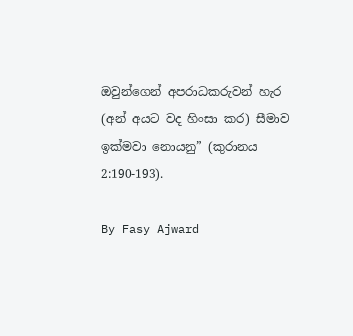ඔවුන්ගෙන් අපරාධකරුවන් හැර (අන් අයට වද හිංසා කර) සීමාව ඉක්මවා නොයනු” (කුරානය 2:190-193).

By Fasy Ajward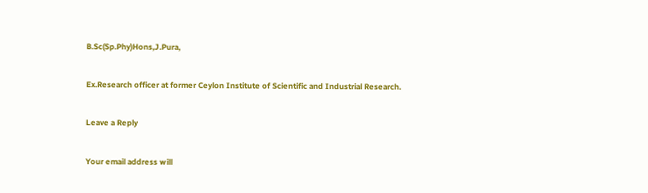B.Sc(Sp.Phy)Hons,J.Pura,

Ex.Research officer at former Ceylon Institute of Scientific and Industrial Research.

Leave a Reply

Your email address will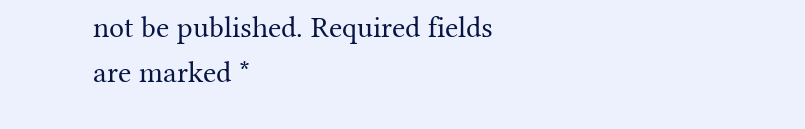not be published. Required fields are marked *